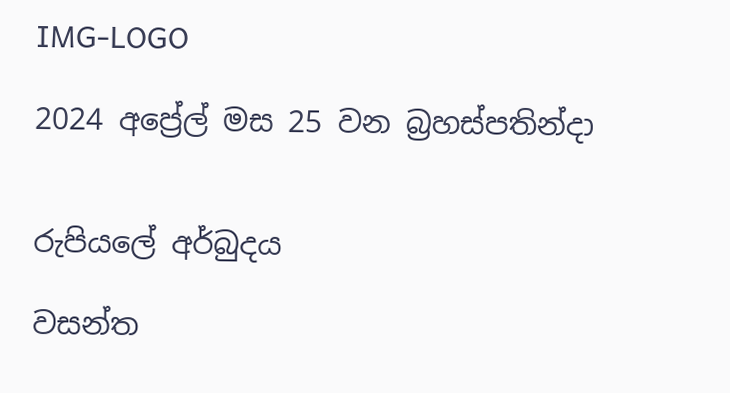IMG-LOGO

2024 අප්‍රේල් මස 25 වන බ්‍රහස්පතින්දා


රුපියලේ අර්බුදය

වසන්ත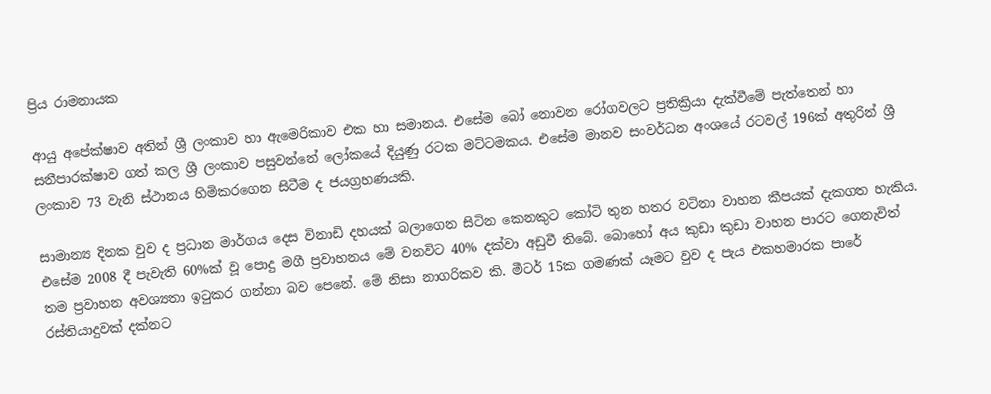ප්‍රිය රාමනායක

ආයු අපේක්ෂාව අතින් ශ්‍රී ලංකාව හා ඇමෙරිකාව එක හා සමානය. එසේම බෝ නොවන රෝගවලට ප්‍රතික්‍රියා දැක්වීමේ පැත්තෙන් හා සනීපාරක්ෂාව ගත් කල ශ්‍රී ලංකාව පසුවන්නේ ලෝකයේ දියුණු රටක මට්ටමකය. එසේම මානව සංවර්ධන අංශයේ රටවල් 196ක් අතුරින් ශ්‍රී ලංකාව 73 වැනි ස්ථානය හිමිකරගෙන සිටීම ද ජයග්‍රහණයකි.

සාමාන්‍ය දිනක වුව ද ප්‍රධාන මාර්ගය දෙස විනාඩි දහයක් බලාගෙන සිටින කෙනකුට කෝටි තුන හතර වටිනා වාහන කීපයක් දැකගත හැකිය. එසේම 2008 දී පැවැති 60%ක් වූ පොදු මගී ප්‍රවාහනය මේ වනවිට 40% දක්වා අඩුවී තිබේ. බොහෝ අය කුඩා කුඩා වාහන පාරට ගෙනැවිත් තම ප්‍රවාහන අවශ්‍යතා ඉටුකර ගන්නා බව පෙනේ. මේ නිසා නාගරිකව කි. මීටර් 15ක ගමණක් යෑමට වුව ද පැය එකහමාරක පාරේ රස්තියාදුවක් දක්නට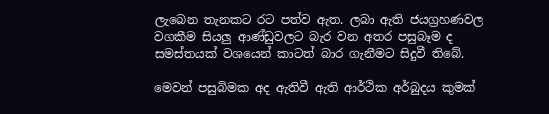ලැබෙන තැනකට රට පත්ව ඇත. ලබා ඇති ජයග්‍රහණවල වගකීම සියලු ආණ්ඩුවලට බැර වන අතර පසුබෑම ද සමස්තයක් වශයෙන් කාටත් බාර ගැනීමට සිදුවී තිබේ.

මෙවන් පසුබිමක අද ඇතිවී ඇති ආර්ථික අර්බුදය කුමක්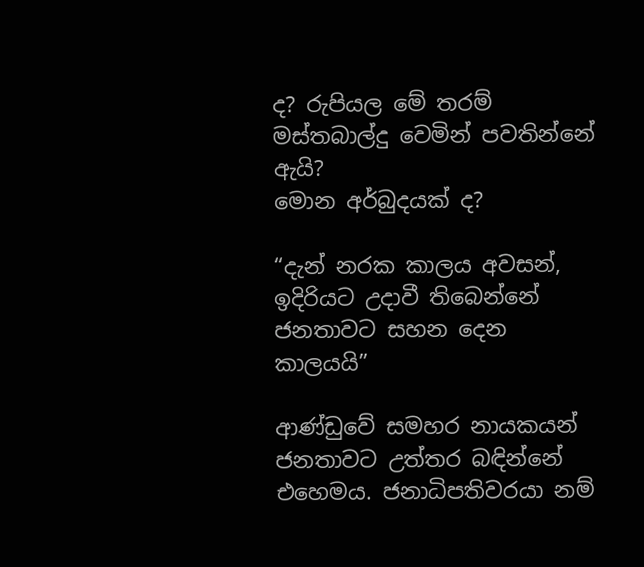ද? රුපියල මේ තරම් මස්තබාල්දු වෙමින් පවතින්නේ ඇයි?
මොන අර්බුදයක් ද?

“දැන් නරක කාලය අවසන්, ඉදිරියට උදාවී තිබෙන්නේ ජනතාවට සහන දෙන කාලයයි”

ආණ්ඩුවේ සමහර නායකයන් ජනතාවට උත්තර බඳින්නේ එහෙමය. ජනාධිපතිවරයා නම්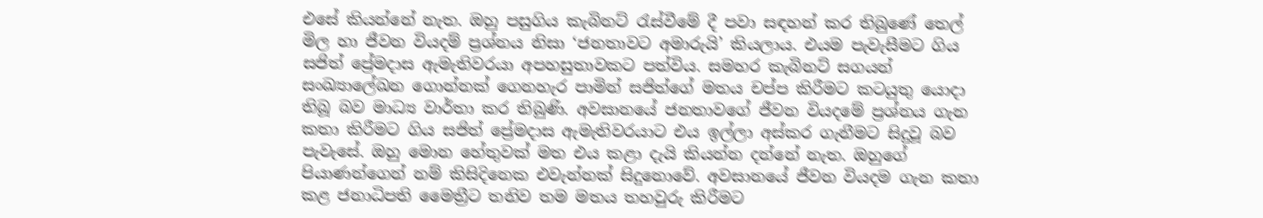එසේ කියන්නේ නැත. ඔහු පසුගිය කැබිනට් රැස්වීමේ දී පවා සඳහන් කර තිබුණේ තෙල් මිල හා ජීවන වියදම් ප්‍රශ්නය නිසා ‘ජනතාවට අමාරුයි’ කියලාය. එයම පැවැසීමට ගිය සජිත් ප්‍රේමදාස ඇමැතිවරයා අපහසුතාවකට පත්විය. සමහර කැබිනට් සගයන් සංඛ්‍යාලේඛන ගොන්නක් ගෙනහැර පාමින් සජිත්ගේ මතය චප්ප කිරීමට කටයුතු යොදා තිබූ බව මාධ්‍ය වාර්තා කර තිබුණි. අවසානයේ ජනතාවගේ ජීවන වියදමේ ප්‍රශ්නය ගැන කතා කිරීමට ගිය සජිත් ප්‍රේමදාස ඇමැතිවරයාට එය ඉල්ලා අස්කර ගැනීමට සිදුවූ බව පැවැසේ. ඔහු මොන හේතුවක් මත එය කළා දැයි කියන්න දන්නේ නැත. ඔහුගේ පියාණන්ගෙන් නම් කිසිදිනෙක එවැන්නක් සිදුනොවේ. අවසානයේ ජීවන වියදම ගැන කතා කළ ජනාධිපති මෛත්‍රීට තනිව තම මතය තහවුරු කිරීමට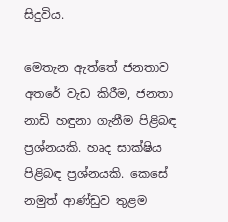සිදුවිය.

මෙතැන ඇත්තේ ජනතාව අතරේ වැඩ කිරීම, ජනතා නාඩි හඳුනා ගැනීම පිළිබඳ ප්‍රශ්නයකි. හෘද සාක්ෂිය පිළිබඳ ප්‍රශ්නයකි. කෙසේ නමුත් ආණ්ඩුව තුළම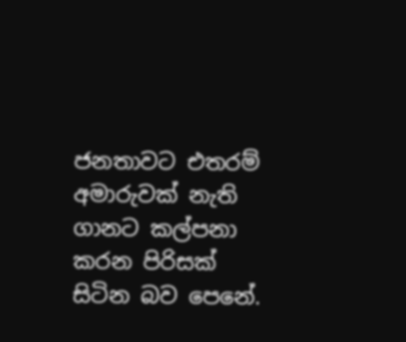ජනතාවට එතරම් අමාරුවක් නැති ගානට කල්පනා කරන පිරිසක් සිටින බව පෙනේ.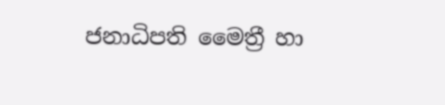ජනාධිපති මෛත්‍රී හා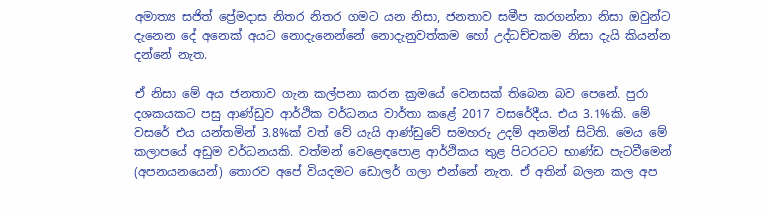අමාත්‍ය සජිත් ප්‍රේමදාස නිතර නිතර ගමට යන නිසා, ජනතාව සමීප කරගන්නා නිසා ඔවුන්ට දැනෙන දේ අනෙක් අයට නොදැනෙන්නේ නොදැනුවත්කම හෝ උද්ධච්චකම නිසා දැයි කියන්න දන්නේ නැත.

ඒ නිසා මේ අය ජනතාව ගැන කල්පනා කරන ක්‍රමයේ වෙනසක් තිබෙන බව පෙනේ. පුරා දශකයකට පසු ආණ්ඩුව ආර්ථික වර්ධනය වාර්තා කළේ 2017 වසරේදීය. එය 3.1%කි. මේ වසරේ එය යන්තමින් 3.8%ක් වත් වේ යැයි ආණ්ඩුවේ සමහරු උදම් අනමින් සිටිති. මෙය මේ කලාපයේ අඩුම වර්ධනයකි. වත්මන් වෙළෙඳපොළ ආර්ථිකය තුළ පිටරටට භාණ්ඩ පැටවීමෙන් (අපනයනයෙන්) තොරව අපේ වියදමට ඩොලර් ගලා එන්නේ නැත. ඒ අතින් බලන කල අප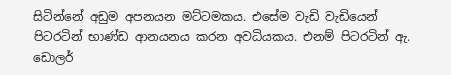සිටින්නේ අඩුම අපනයන මට්ටමකය. එසේම වැඩි වැඩියෙන් පිටරටින් භාණ්ඩ ආනයනය කරන අවධියකය. එනම් පිටරටින් ඇ. ඩොලර්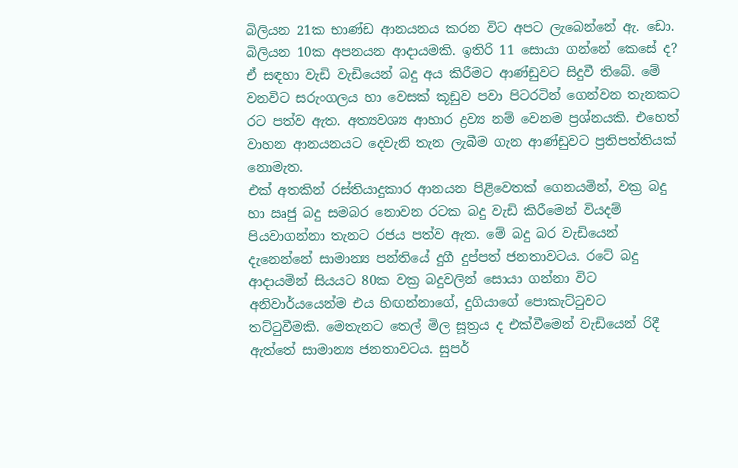බිලියන 21ක භාණ්ඩ ආනයනය කරන විට අපට ලැබෙන්නේ ඇ. ඩො. බිලියන 10ක අපනයන ආදායමකි. ඉතිරි 11 සොයා ගන්නේ කෙසේ ද? ඒ සඳහා වැඩි වැඩියෙන් බදු අය කිරීමට ආණ්ඩුවට සිදුවී තිබේ. මේ වනවිට සරුංගලය හා වෙසක් කූඩුව පවා පිටරටින් ගෙන්වන තැනකට රට පත්ව ඇත. අත්‍යවශ්‍ය ආහාර ද්‍රව්‍ය නම් වෙනම ප්‍රශ්නයකි. එහෙත් වාහන ආනයනයට දෙවැනි තැන ලැබීම ගැන ආණ්ඩුවට ප්‍රතිපත්තියක් නොමැත.
එක් අතකින් රස්තියාදුකාර ආනයන පිළිවෙතක් ගෙනයමින්, වක්‍ර බදු හා ඍජු බදු සමබර නොවන රටක බදු වැඩි කිරීමෙන් වියදම් පියවාගන්නා තැනට රජය පත්ව ඇත. මේ බදු බර වැඩියෙන් දැනෙන්නේ සාමාන්‍ය පන්තියේ දුගී දුප්පත් ජනතාවටය. රටේ බදු ආදායමින් සියයට 80ක වක්‍ර බදුවලින් සොයා ගන්නා විට අනිවාර්යයෙන්ම එය හිඟන්නාගේ, දුගියාගේ පොකැට්ටුවට තට්ටුවීමකි. මෙතැනට තෙල් මිල සූත්‍රය ද එක්වීමෙන් වැඩියෙන් රිදී ඇත්තේ සාමාන්‍ය ජනතාවටය. සුපර්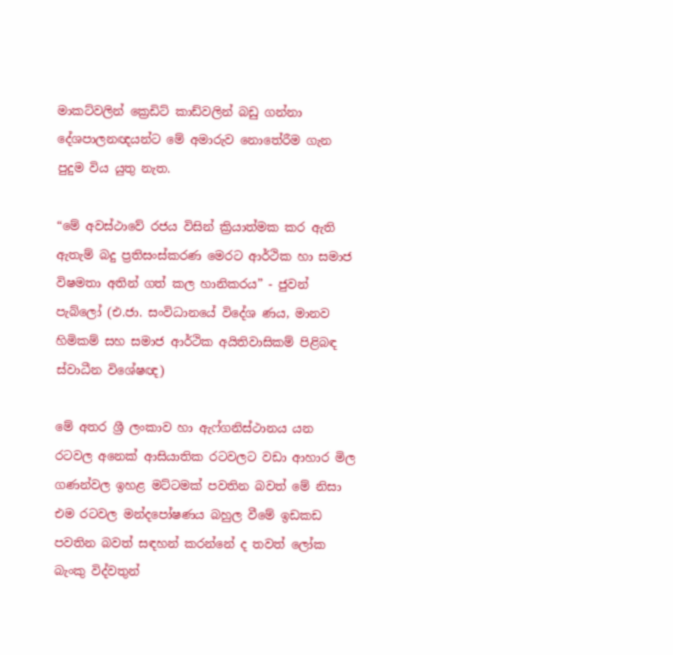මාකට්වලින් ක්‍රෙඩිට් කාඩ්වලින් බඩු ගන්නා දේශපාලනඥයන්ට මේ අමාරුව නොතේරීම ගැන පුදුම විය යුතු නැත.

“මේ අවස්ථාවේ රජය විසින් ක්‍රියාත්මක කර ඇති ඇතැම් බදු ප්‍රතිසංස්කරණ මෙරට ආර්ථික හා සමාජ විෂමතා අතින් ගත් කල හානිකරය” - ජුවන් පැබ්ලෝ (එ.ජා. සංවිධානයේ විදේශ ණය, මානව හිමිකම් සහ සමාජ ආර්ථික අයිතිවාසිකම් පිළිබඳ ස්වාධීන විශේෂඥ)

මේ අතර ශ්‍රී ලංකාව හා ඇෆ්ගනිස්ථානය යන රටවල අනෙක් ආසියාතික රටවලට වඩා ආහාර මිල ගණන්වල ඉහළ මට්ටමක් පවතින බවත් මේ නිසා එම රටවල මන්දපෝෂණය බහුල වීමේ ඉඩකඩ පවතින බවත් සඳහන් කරන්නේ ද තවත් ලෝක බැංකු විද්වතුන්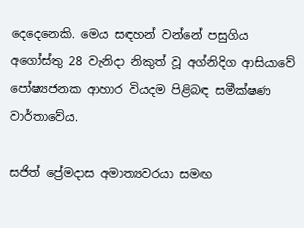දෙදෙනෙකි. මෙය සඳහන් වන්නේ පසුගිය අගෝස්තු 28 වැනිදා නිකුත් වූ අග්නිදිග ආසියාවේ පෝෂ්‍යජනක ආහාර වියදම පිළිබඳ සමීක්ෂණ වාර්තාවේය.

සජිත් ප්‍රේමදාස අමාත්‍යවරයා සමඟ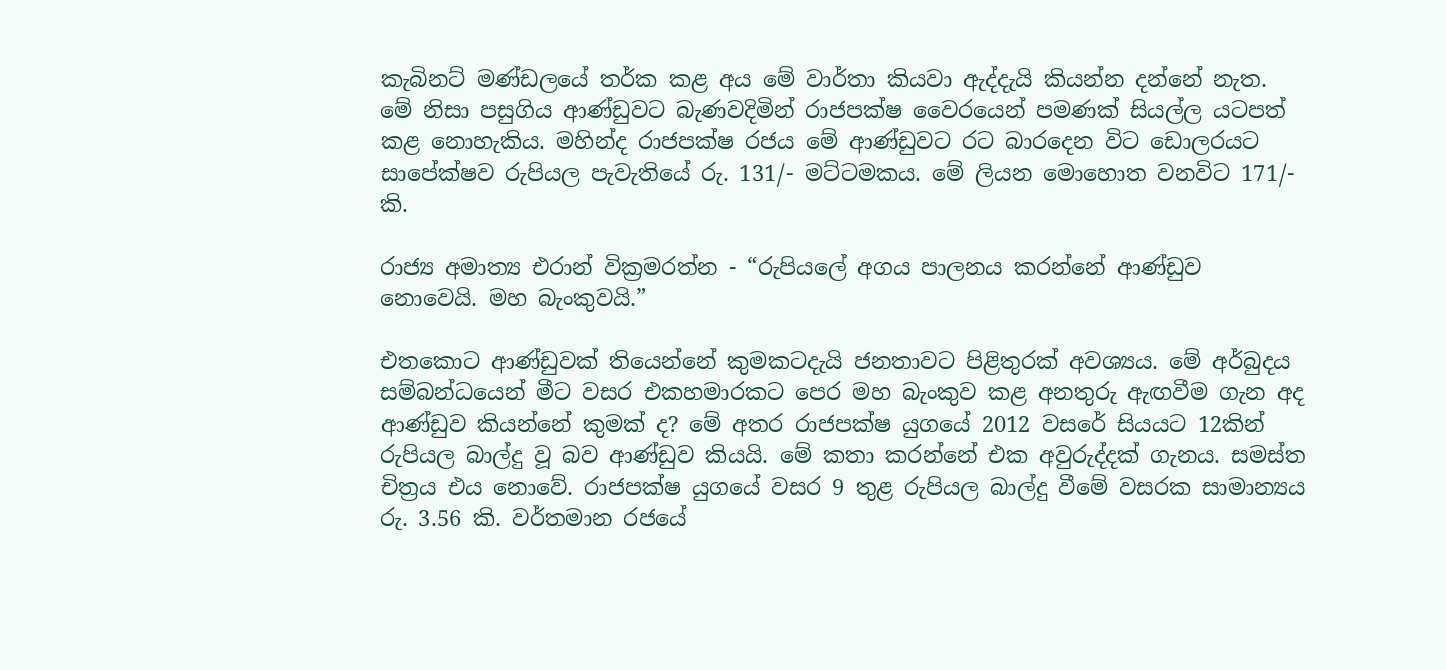කැබිනට් මණ්ඩලයේ තර්ක කළ අය මේ වාර්තා කියවා ඇද්දැයි කියන්න දන්නේ නැත.
මේ නිසා පසුගිය ආණ්ඩුවට බැණවදිමින් රාජපක්ෂ වෛරයෙන් පමණක් සියල්ල යටපත් කළ නොහැකිය. මහින්ද රාජපක්ෂ රජය මේ ආණ්ඩුවට රට බාරදෙන විට ඩොලරයට සාපේක්ෂව රුපියල පැවැතියේ රු. 131/- මට්ටමකය. මේ ලියන මොහොත වනවිට 171/- කි.

රාජ්‍ය අමාත්‍ය එරාන් වික්‍රමරත්න - “රුපියලේ අගය පාලනය කරන්නේ ආණ්ඩුව නොවෙයි. මහ බැංකුවයි.”

එතකොට ආණ්ඩුවක් තියෙන්නේ කුමකටදැයි ජනතාවට පිළිතුරක් අවශ්‍යය. මේ අර්බුදය සම්බන්ධයෙන් මීට වසර එකහමාරකට පෙර මහ බැංකුව කළ අනතුරු ඇඟවීම ගැන අද ආණ්ඩුව කියන්නේ කුමක් ද? මේ අතර රාජපක්ෂ යුගයේ 2012 වසරේ සියයට 12කින් රුපියල බාල්දු වූ බව ආණ්ඩුව කියයි. මේ කතා කරන්නේ එක අවුරුද්දක් ගැනය. සමස්ත චිත්‍රය එය නොවේ. රාජපක්ෂ යුගයේ වසර 9 තුළ රුපියල බාල්දු වීමේ වසරක සාමාන්‍යය රු. 3.56 කි. වර්තමාන රජයේ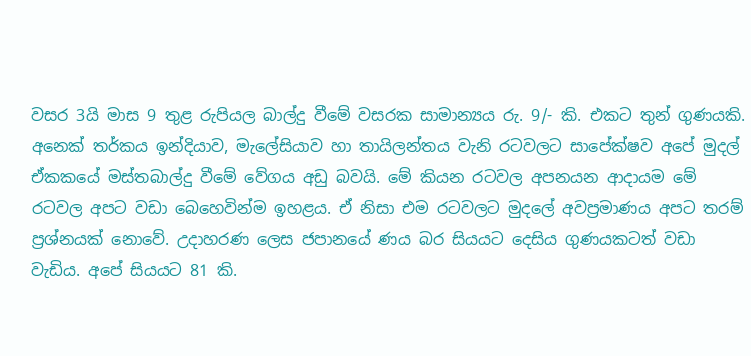වසර 3යි මාස 9 තුළ රුපියල බාල්දු වීමේ වසරක සාමාන්‍යය රු. 9/- කි. එකට තුන් ගුණයකි. අනෙක් තර්කය ඉන්දියාව, මැලේසියාව හා තායිලන්තය වැනි රටවලට සාපේක්ෂව අපේ මුදල් ඒකකයේ මස්තබාල්දු වීමේ වේගය අඩු බවයි. මේ කියන රටවල අපනයන ආදායම මේ රටවල අපට වඩා බෙහෙවින්ම ඉහළය. ඒ නිසා එම රටවලට මුදලේ අවප්‍රමාණය අපට තරම් ප්‍රශ්නයක් නොවේ. උදාහරණ ලෙස ජපානයේ ණය බර සියයට දෙසිය ගුණයකටත් වඩා වැඩිය. අපේ සියයට 81 කි.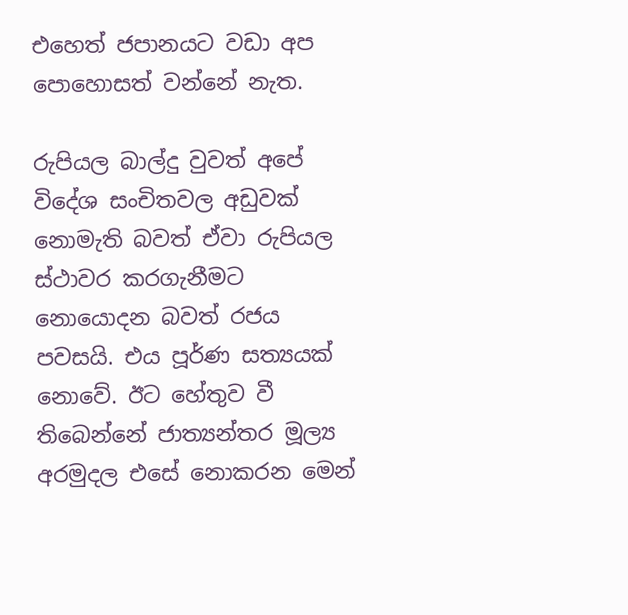එහෙත් ජපානයට වඩා අප පොහොසත් වන්නේ නැත.

රුපියල බාල්දු වුවත් අපේ විදේශ සංචිතවල අඩුවක් නොමැති බවත් ඒවා රුපියල ස්ථාවර කරගැනීමට නොයොදන බවත් රජය පවසයි. එය පූර්ණ සත්‍යයක් නොවේ. ඊට හේතුව වී තිබෙන්නේ ජාත්‍යන්තර මූල්‍ය අරමුදල එසේ නොකරන මෙන්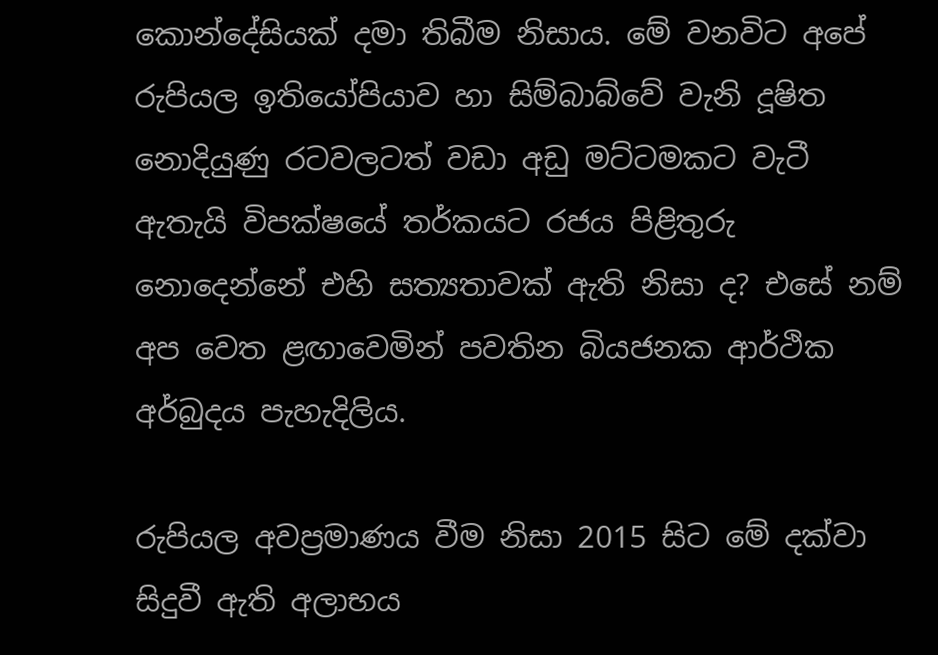කොන්දේසියක් දමා තිබීම නිසාය. මේ වනවිට අපේ රුපියල ඉතියෝපියාව හා සිම්බාබ්වේ වැනි දූෂිත නොදියුණු රටවලටත් වඩා අඩු මට්ටමකට වැටී ඇතැයි විපක්ෂයේ තර්කයට රජය පිළිතුරු නොදෙන්නේ එහි සත්‍යතාවක් ඇති නිසා ද? එසේ නම් අප වෙත ළඟාවෙමින් පවතින බියජනක ආර්ථික අර්බුදය පැහැදිලිය.

රුපියල අවප්‍රමාණය වීම නිසා 2015 සිට මේ දක්වා සිදුවී ඇති අලාභය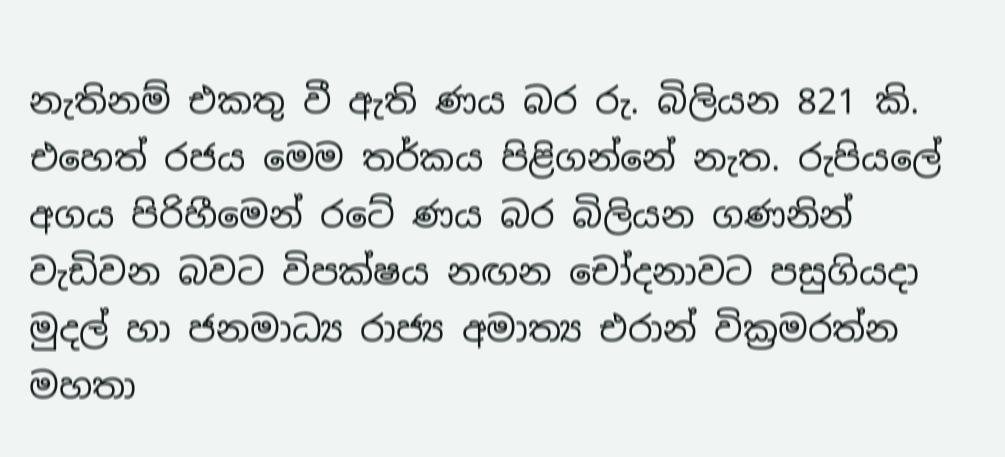නැතිනම් එකතු වී ඇති ණය බර රු. බිලියන 821 කි. එහෙත් රජය මෙම තර්කය පිළිගන්නේ නැත. රුපියලේ අගය පිරිහීමෙන් රටේ ණය බර බිලියන ගණනින් වැඩිවන බවට විපක්ෂය නඟන චෝදනාවට පසුගියදා මුදල් හා ජනමාධ්‍ය රාජ්‍ය අමාත්‍ය එරාන් වික්‍රමරත්න මහතා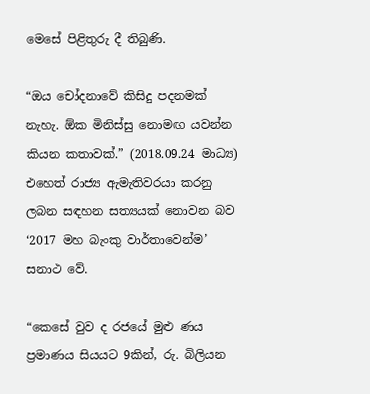මෙසේ පිළිතුරු දී තිබුණි.

“ඔය චෝදනාවේ කිසිදු පදනමක් නැහැ. ඕක මිනිස්සු නොමඟ යවන්න කියන කතාවක්.” (2018.09.24 මාධ්‍ය)
එහෙත් රාජ්‍ය ඇමැතිවරයා කරනු ලබන සඳහන සත්‍යයක් නොවන බව ‘2017 මහ බැංකු වාර්තාවෙන්ම’ සනාථ වේ.

“කෙසේ වුව ද රජයේ මුළු ණය ප්‍රමාණය සියයට 9කින්, රු. බිලියන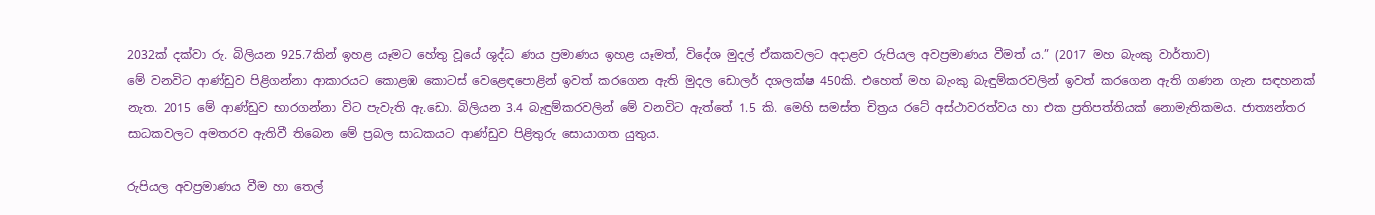2032ක් දක්වා රු. බිලියන 925.7කින් ඉහළ යෑමට හේතු වූයේ ශුද්ධ ණය ප්‍රමාණය ඉහළ යෑමත්, විදේශ මුදල් ඒකකවලට අදාළව රුපියල අවප්‍රමාණය වීමත් ය.” (2017 මහ බැංකු වාර්තාව)
මේ වනවිට ආණ්ඩුව පිළිගන්නා ආකාරයට කොළඹ කොටස් වෙළෙඳපොළින් ඉවත් කරගෙන ඇති මුදල ඩොලර් දශලක්ෂ 450කි. එහෙත් මහ බැංකු බැඳුම්කරවලින් ඉවත් කරගෙන ඇති ගණන ගැන සඳහනක් නැත. 2015 මේ ආණ්ඩුව භාරගන්නා විට පැවැති ඇ.ඩො. බිලියන 3.4 බැඳුම්කරවලින් මේ වනවිට ඇත්තේ 1.5 කි. මෙහි සමස්ත චිත්‍රය රටේ අස්ථාවරත්වය හා එක ප්‍රතිපත්තියක් නොමැතිකමය. ජාත්‍යන්තර සාධකවලට අමතරව ඇතිවී තිබෙන මේ ප්‍රබල සාධකයට ආණ්ඩුව පිළිතුරු සොයාගත යුතුය.

රුපියල අවප්‍රමාණය වීම හා තෙල්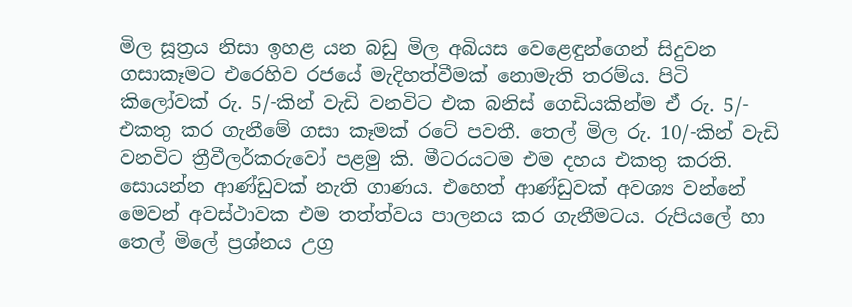මිල සූත්‍රය නිසා ඉහළ යන බඩු මිල අබියස වෙළෙඳුන්ගෙන් සිදුවන ගසාකෑමට එරෙහිව රජයේ මැදිහත්වීමක් නොමැති තරම්ය. පිටි කිලෝවක් රු. 5/-කින් වැඩි වනවිට එක බනිස් ගෙඩියකින්ම ඒ රු. 5/- එකතු කර ගැනීමේ ගසා කෑමක් රටේ පවතී. තෙල් මිල රු. 10/-කින් වැඩි වනවිට ත්‍රීවීලර්කරුවෝ පළමු කි. මීටරයටම එම දහය එකතු කරති. සොයන්න ආණ්ඩුවක් නැති ගාණය. එහෙත් ආණ්ඩුවක් අවශ්‍ය වන්නේ මෙවන් අවස්ථාවක එම තත්ත්වය පාලනය කර ගැනීමටය. රුපියලේ හා තෙල් මිලේ ප්‍රශ්නය උග්‍ර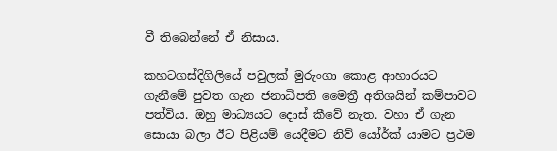වී තිබෙන්නේ ඒ නිසාය.

කහටගස්දිගිලියේ පවුලක් මුරුංගා කොළ ආහාරයට ගැනීමේ පුවත ගැන ජනාධිපති මෛත්‍රී අතිශයින් කම්පාවට පත්විය. ඔහු මාධ්‍යයට දොස් කීවේ නැත. වහා ඒ ගැන සොයා බලා ඊට පිළියම් යෙදීමට නිව් යෝර්ක් යාමට ප්‍රථම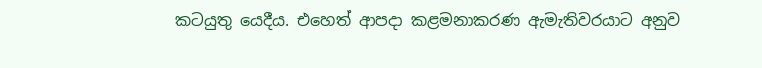කටයුතු යෙදීය. එහෙත් ආපදා කළමනාකරණ ඇමැතිවරයාට අනුව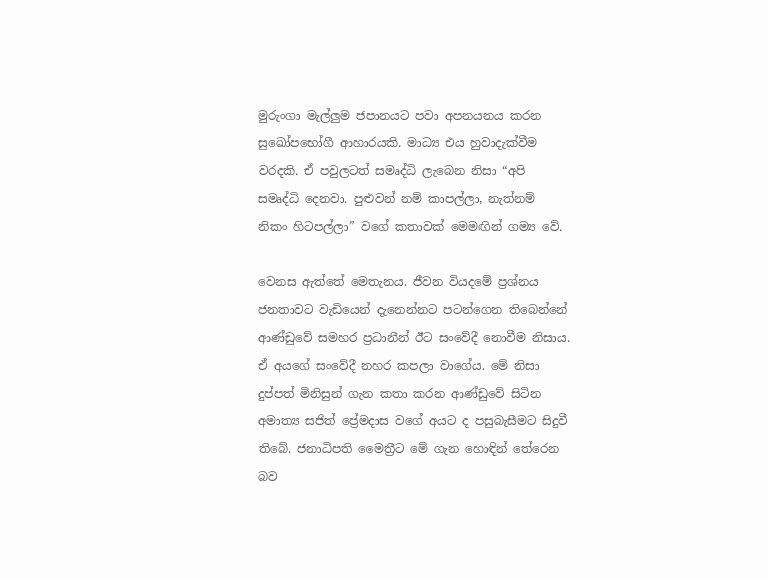මුරුංගා මැල්ලුම ජපානයට පවා අපනයනය කරන සුඛෝපභෝගී ආහාරයකි. මාධ්‍ය එය හුවාදැක්වීම වරදකි. ඒ පවුලටත් සමෘද්ධි ලැබෙන නිසා “අපි සමෘද්ධි දෙනවා. පුළුවන් නම් කාපල්ලා, නැත්නම් නිකං හිටපල්ලා” වගේ කතාවක් මෙමඟින් ගම්‍ය වේ.

වෙනස ඇත්තේ මෙතැනය. ජීවන වියදමේ ප්‍රශ්නය ජනතාවට වැඩියෙන් දැනෙන්නට පටන්ගෙන තිබෙන්නේ ආණ්ඩුවේ සමහර ප්‍රධානීන් ඊට සංවේදී නොවීම නිසාය. ඒ අයගේ සංවේදී නහර කපලා වාගේය. මේ නිසා දුප්පත් මිනිසුන් ගැන කතා කරන ආණ්ඩුවේ සිටින අමාත්‍ය සජිත් ප්‍රේමදාස වගේ අයට ද පසුබැසීමට සිදුවී තිබේ. ජනාධිපති මෛත්‍රීට මේ ගැන හොඳින් තේරෙන බව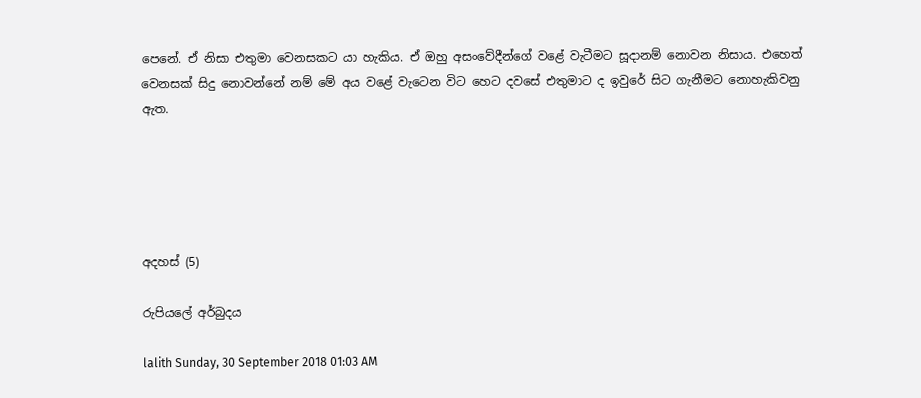පෙනේ. ඒ නිසා එතුමා වෙනසකට යා හැකිය. ඒ ඔහු අසංවේදීන්ගේ වළේ වැටීමට සූදානම් නොවන නිසාය. එහෙත් වෙනසක් සිදු නොවන්නේ නම් මේ අය වළේ වැටෙන විට හෙට දවසේ එතුමාට ද ඉවුරේ සිට ගැනීමට නොහැකිවනු ඇත.





අදහස් (5)

රුපියලේ අර්බුදය

lalith Sunday, 30 September 2018 01:03 AM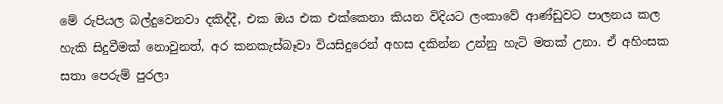මේ රුපියල බල්දුවෙනවා දකිද්දී, එක ඔය එක එක්කෙනා කියන විදියට ලංකාවේ ආණ්ඩුවට පාලනය කල හැකි සිදුවීමක් නොවුනත්, අර කනකැස්බෑවා වියසිදුරෙන් අහස දකින්න උන්නු හැටි මතක් උනා. ඒ අහිංසක සතා පෙරුම් පුරලා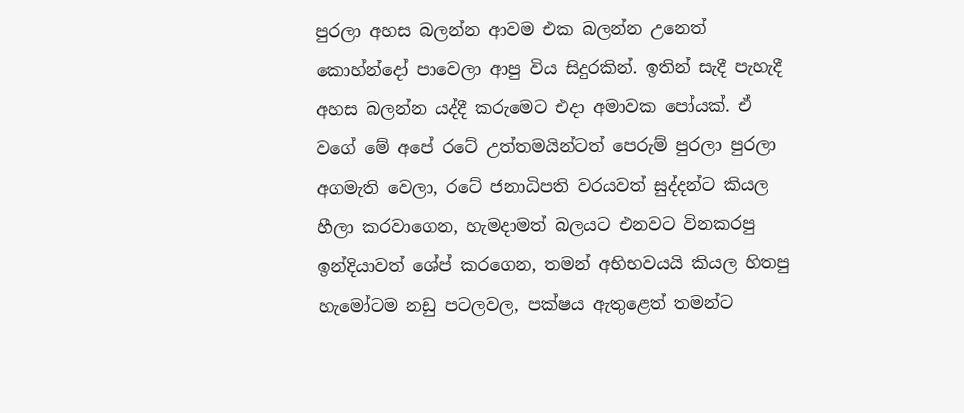පුරලා අහස බලන්න ආවම එක බලන්න උනෙත් කොහ්න්දෝ පාවෙලා ආපු විය සිදුරකින්. ඉතින් සැදී පැහැදී අහස බලන්න යද්දී කරුමෙට එදා අමාවක පෝයක්. ඒ වගේ මේ අපේ රටේ උත්තමයින්ටත් පෙරුම් පුරලා පුරලා අගමැති වෙලා, රටේ ජනාධිපති වරයවත් සුද්දන්ට කියල හීලා කරවාගෙන, හැමදාමත් බලයට එනවට විනකරපු ඉන්දියාවත් ශේප් කරගෙන, තමන් අභිභවයයි කියල හිතපු හැමෝටම නඩු පටලවල, පක්ෂය ඇතුළෙත් තමන්ට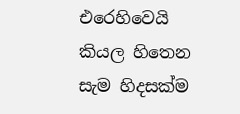එරෙහිවෙයි කියල හිතෙන සැම හිදසක්ම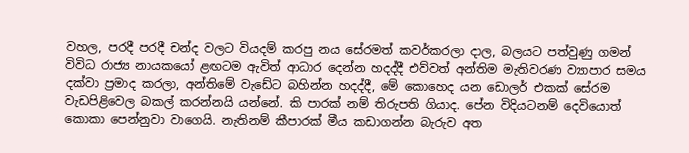වහල, පරදී පරදී චන්ද වලට වියදම් කරපු නය සේරමත් කවර්කරලා දාල, බලයට පත්වුණු ගමන් විවිධ රාජ්‍ය නායකයෝ ළඟටම ඇවිත් ආධාර දෙන්න හදද්දී එව්වත් අන්තිම මැතිවරණ ව්‍යාපාර සමය දක්වා ප්‍රමාද කරලා, අන්තිමේ වැඩේට බහින්න හදද්දී, මේ කොහෙද යන ඩොලර් එකක් සේරම වැඩපිළිවෙල බකල් කරන්නයි යන්නේ. කි පාරක් නම් තිරුපති ගියාද. පේන විදියටනම් දෙවියොත් කොකා පෙන්නුවා වාගෙයි. නැතිනම් කීපාරක් මීය කඩාගන්න බැරුව අත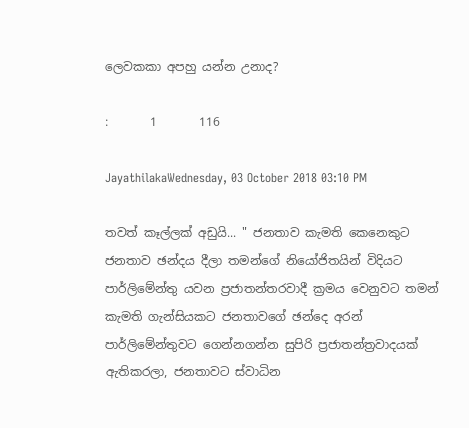ලෙවකකා අපහු යන්න උනාද?

:       1       116

JayathilakaWednesday, 03 October 2018 03:10 PM

තවත් කෑල්ලක් අඩුයි... " ජනතාව කැමති කෙනෙකුට ජනතාව ඡන්දය දීලා තමන්ගේ නියෝජිතයින් විදියට පාර්ලිමේන්තු යවන ප්‍රජාතන්තරවාදී ක්‍රමය වෙනුවට තමන් කැමති ගැන්සියකට ජනතාවගේ ඡන්දෙ අරන් පාර්ලිමේන්තුවට ගෙන්නගන්න සුපිරි ප්‍රජාතන්ත්‍රවාදයක් ඇතිකරලා, ජනතාවට ස්වාධින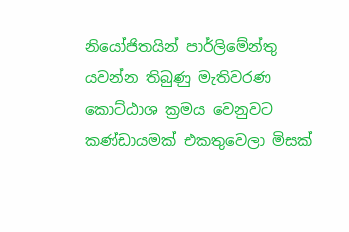නියෝජිතයින් පාර්ලිමේන්තු යවන්න තිබුණු මැතිවරණ කොට්ඨාශ ක්‍රමය වෙනුවට කණ්ඩායමක් එකතුවෙලා මිසක්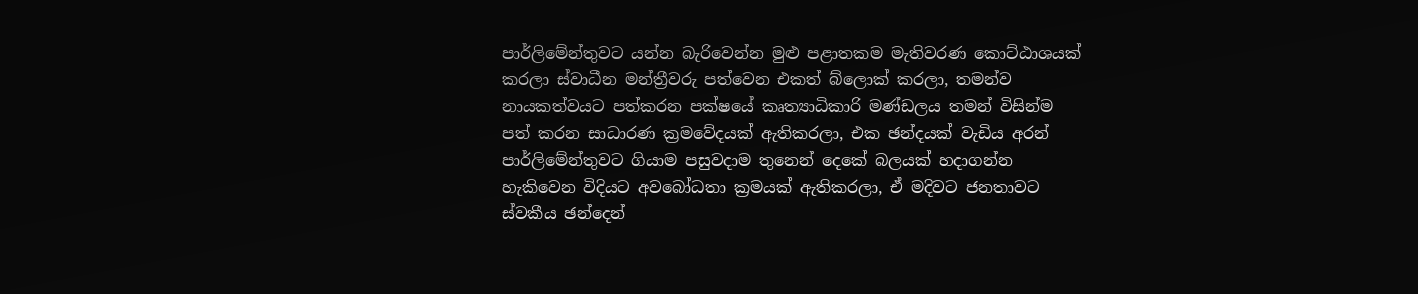පාර්ලිමේන්තුවට යන්න බැරිවෙන්න මුළු පළාතකම මැතිවරණ කොට්ඨාශයක් කරලා ස්වාධීන මන්ත්‍රීවරු පත්වෙන එකත් බ්ලොක් කරලා, තමන්ව නායකත්වයට පත්කරන පක්ෂයේ කෘත්‍යාධිකාරි මණ්ඩලය තමන් විසින්ම පත් කරන සාධාරණ ක්‍රමවේදයක් ඇතිකරලා, එක ඡන්දයක් වැඩිය අරන් පාර්ලිමේන්තුවට ගියාම පසුවදාම තුනෙන් දෙකේ බලයක් හදාගන්න හැකිවෙන විදියට අවබෝධතා ක්‍රමයක් ඇතිකරලා, ඒ මදිවට ජනතාවට ස්වකීය ඡන්දෙන්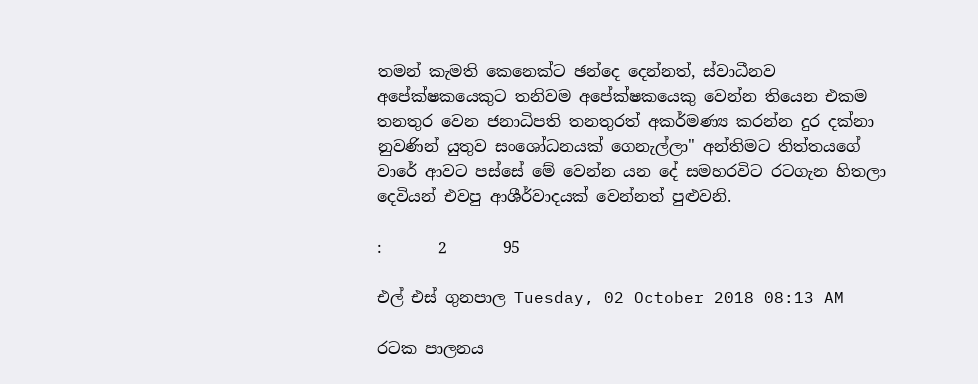තමන් කැමති කෙනෙක්ට ඡන්දෙ දෙන්නත්, ස්වාධීනව අපේක්ෂකයෙකුට තනිවම අපේක්ෂකයෙකු වෙන්න තියෙන එකම තනතුර වෙන ජනාධිපති තනතුරත් අකර්මණ්‍ය කරන්න දුර දක්නා නුවණින් යුතුව සංශෝධනයක් ගෙනැල්ලා" අන්තිමට තිත්තයගේ වාරේ ආවට පස්සේ මේ වෙන්න යන දේ සමහරවිට රටගැන හිතලා දෙවියන් එවපු ආශීර්වාදයක් වෙන්නත් පුළුවනි.

:       2       95

එල් එස් ගුනපාල Tuesday, 02 October 2018 08:13 AM

රටක පාලනය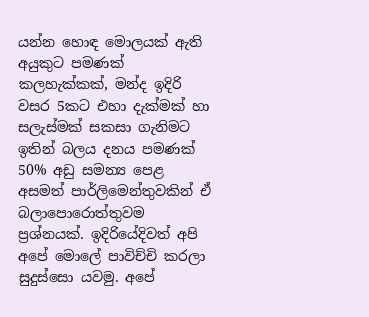යන්න හොඳ මොලයක් ඇති අයුකුට පමණක් කලහැක්කක්, මන්ද ඉදිරි වසර 5කට එහා දැක්මක් හා සලැස්මක් සකසා ගැනිමට ඉතින් බලය දනය පමණක් 50% අඩු සමන්‍ය පෙළ අසමත් පාර්ලිමෙන්තුවකින් ඒ බලාපොරොත්තුවම ප්‍රශ්නයක්. ඉදිරියේදිවත් අපි අපේ මොලේ පාවිච්චි කරලා සුදුස්සො යවමු. අපේ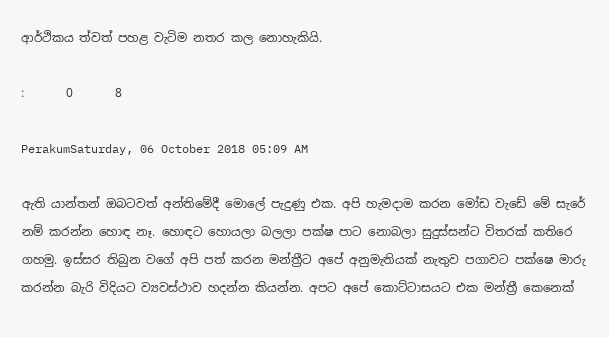ආර්ථිකය ත්වත් පහළ වැටිම නතර කල නොහැකියි.

:       0       8

PerakumSaturday, 06 October 2018 05:09 AM

ඇති යාන්තන් ඔබටවත් අන්තිමේදී මොලේ පැදුණු එක. අපි හැමදාම කරන මෝඩ වැඩේ මේ සැරේ නම් කරන්න හොඳ නෑ. හොඳට හොයලා බලලා පක්ෂ පාට නොබලා සුදුස්සන්ට විතරක් කතිරෙ ගහමු. ඉස්සර තිබුන වගේ අපි පත් කරන මන්ත්‍රීට අපේ අනුමැතියක් නැතුව පගාවට පක්ෂෙ මාරු කරන්න බැරි විදියට ව්‍යවස්ථාව හදන්න කියන්න. අපට අපේ කොට්ටාසයට එක මන්ත්‍රී කෙනෙක්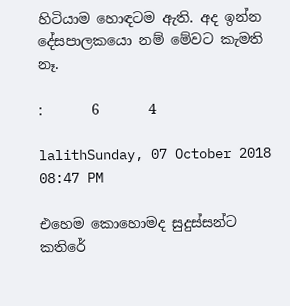හිටියාම හොඳටම ඇති. අද ඉන්න දේසපාලකයො නම් මේවට කැමති නෑ.

:       6       4

lalithSunday, 07 October 2018 08:47 PM

එහෙම කොහොමද සුදුස්සන්ට කතිරේ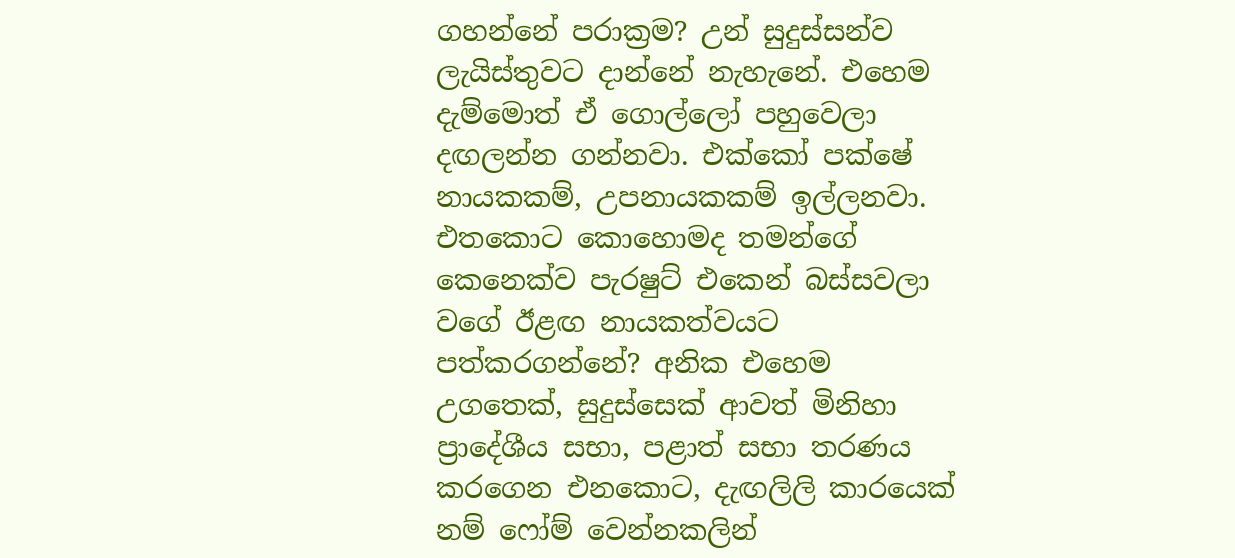ගහන්නේ පරාක්‍රම? උන් සුදුස්සන්ව ලැයිස්තුවට දාන්නේ නැහැනේ. එහෙම දැම්මොත් ඒ ගොල්ලෝ පහුවෙලා දඟලන්න ගන්නවා. එක්කෝ පක්ෂේ නායකකම්, උපනායකකම් ඉල්ලනවා. එතකොට කොහොමද තමන්ගේ කෙනෙක්ව පැරෂුට් එකෙන් බස්සවලා වගේ ඊළඟ නායකත්වයට පත්කරගන්නේ? අනික එහෙම උගතෙක්, සුදුස්සෙක් ආවත් මිනිහා ප්‍රාදේශීය සභා, පළාත් සභා තරණය කරගෙන එනකොට, දැඟලිලි කාරයෙක් නම් ෆෝම් වෙන්නකලින්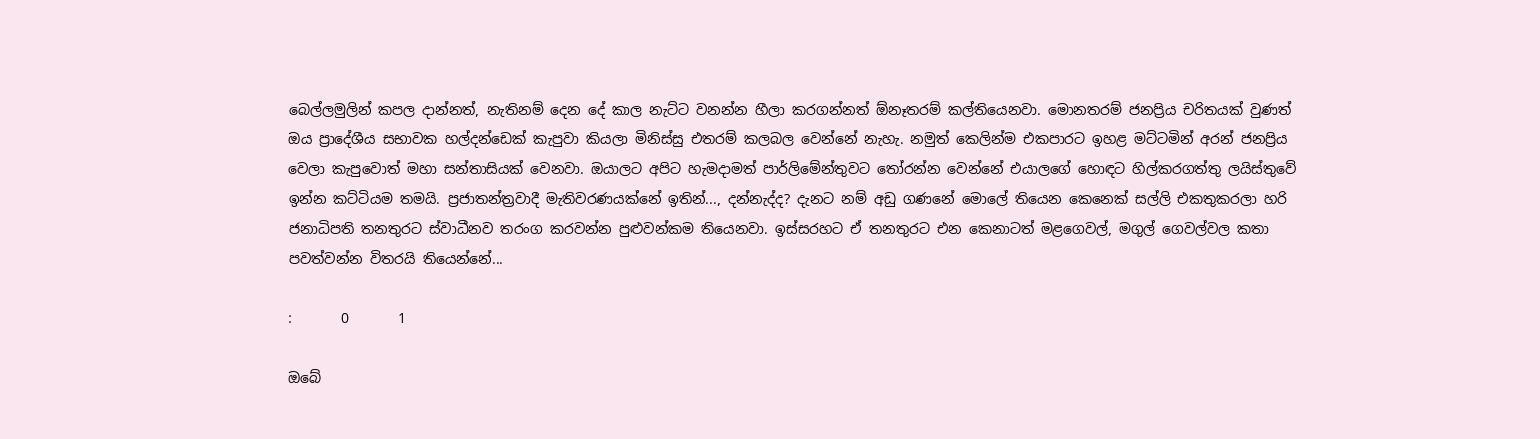බෙල්ලමුලින් කපල දාන්නත්, නැතිනම් දෙන දේ කාල නැට්ට වනන්න හීලා කරගන්නත් ඕනෑතරම් කල්තියෙනවා. මොනතරම් ජනප්‍රිය චරිතයක් වුණත් ඔය ප්‍රාදේශීය සභාවක හල්දන්ඩෙක් කැපුවා කියලා මිනිස්සු එතරම් කලබල වෙන්නේ නැහැ. නමුත් කෙලින්ම එකපාරට ඉහළ මට්ටමින් අරන් ජනප්‍රිය වෙලා කැපුවොත් මහා සන්තාසියක් වෙනවා. ඔයාලට අපිට හැමදාමත් පාර්ලිමේන්තුවට තෝරන්න වෙන්නේ එයාලගේ හොඳට හිල්කරගත්තු ලයිස්තුවේ ඉන්න කට්ටියම තමයි. ප්‍රජාතන්ත්‍රවාදී මැතිවරණයක්නේ ඉතින්..., දන්නැද්ද? දැනට නම් අඩු ගණනේ මොලේ තියෙන කෙනෙක් සල්ලි එකතුකරලා හරි ජනාධිපති තනතුරට ස්වාධීනව තරංග කරවන්න පුළුවන්කම තියෙනවා. ඉස්සරහට ඒ තනතුරට එන කෙනාටත් මළගෙවල්, මගුල් ගෙවල්වල කතා පවත්වන්න විතරයි තියෙන්නේ...

:       0       1

ඔබේ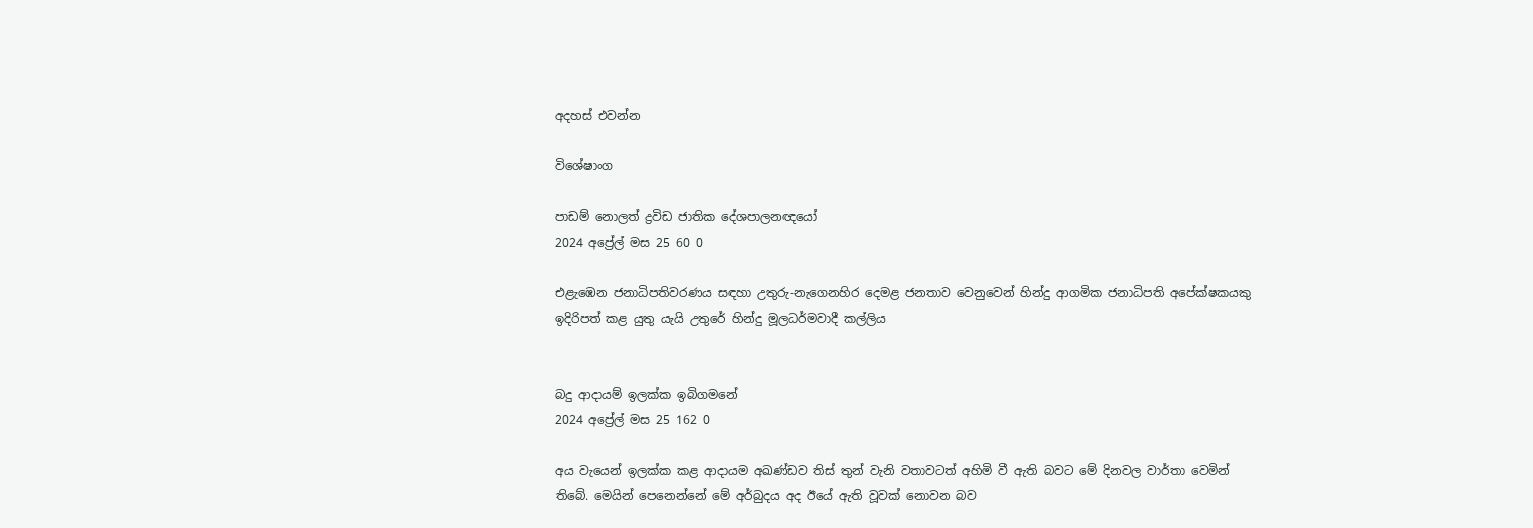අදහස් එවන්න

විශේෂාංග

පාඩම් නොලත් ද්‍රවිඩ ජාතික දේශපාලනඥයෝ
2024 අප්‍රේල් මස 25 60 0

එළැඹෙන ජනාධිපතිවරණය සඳහා උතුරු-නැගෙනහිර දෙමළ ජනතාව වෙනුවෙන් හින්දු ආගමික ජනාධිපති අපේක්ෂකයකු ඉදිරිපත් කළ යුතු යැයි උතුරේ හින්දු මූලධර්මවාදී කල්ලිය


බදු ආදායම් ඉලක්ක ඉබිගමනේ
2024 අප්‍රේල් මස 25 162 0

අය වැයෙන් ඉලක්ක කළ ආදායම අඛණ්ඩව තිස් තුන් වැනි වතාවටත් අහිමි වී ඇති බවට මේ දිනවල වාර්තා වෙමින් තිබේ. මෙයින් පෙනෙන්නේ මේ අර්බුදය අද ඊයේ ඇති වූවක් නොවන බව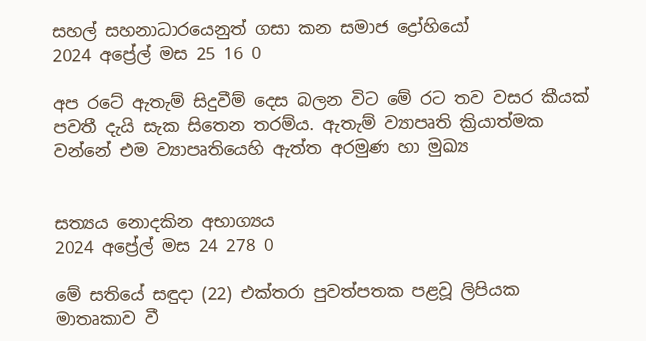සහල් සහනාධාරයෙනුත් ගසා කන සමාජ ද්‍රෝහියෝ
2024 අප්‍රේල් මස 25 16 0

අප රටේ ඇතැම් සිදුවීම් දෙස බලන විට මේ රට තව වසර කීයක් පවතී දැයි සැක සිතෙන තරම්ය. ඇතැම් ව්‍යාපෘති ක්‍රියාත්මක වන්නේ එම ව්‍යාපෘතියෙහි ඇත්ත අරමුණ හා මුඛ්‍ය


සත්‍යය නොදකින අභාග්‍යය
2024 අප්‍රේල් මස 24 278 0

මේ සතියේ සඳුදා (22) එක්තරා පුවත්පතක පළවූ ලිපියක මාතෘකාව වී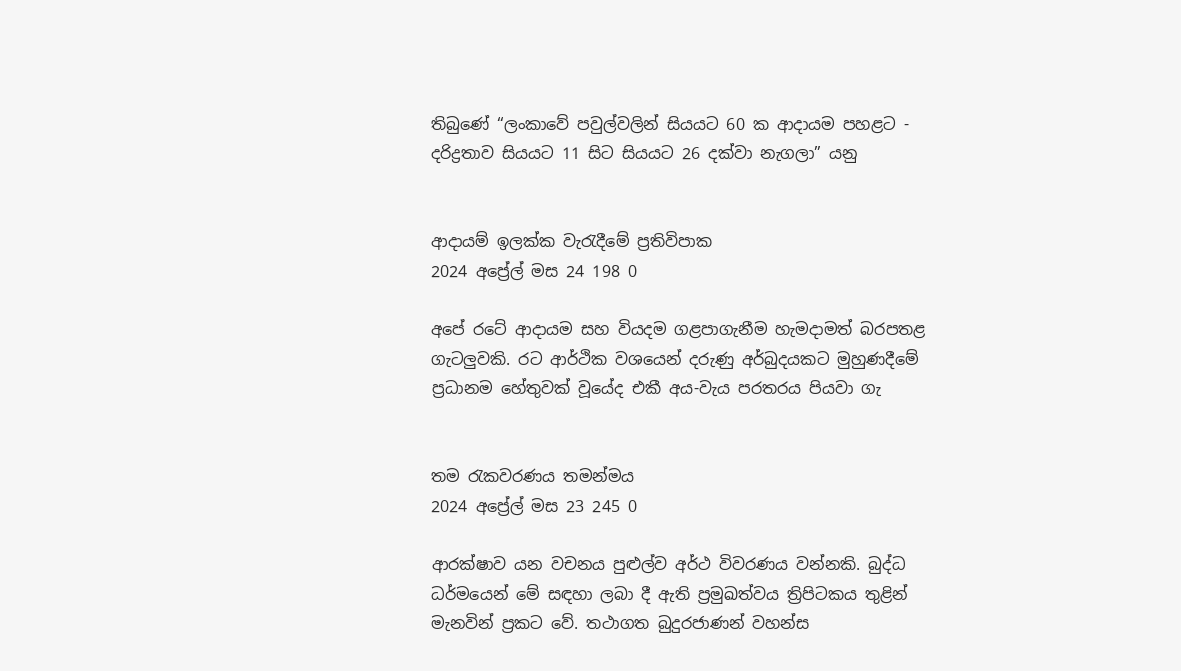තිබුණේ “ලංකාවේ පවුල්වලින් සියයට 60 ක ආදායම පහළට - දරිද්‍රතාව සියයට 11 සිට සියයට 26 දක්වා නැගලා” යනු


ආදායම් ඉලක්ක වැරැදීමේ ප්‍රතිවිපාක
2024 අප්‍රේල් මස 24 198 0

අපේ රටේ ආදායම සහ වියදම ගළපාගැනීම හැමදාමත් බරපතළ ගැටලුවකි. රට ආර්ථික වශයෙන් දරුණු අර්බුදයකට මුහුණදීමේ ප්‍රධානම හේතුවක් වූයේද එකී අය-වැය පරතරය පියවා ගැ


තම රැකවරණය තමන්මය
2024 අප්‍රේල් මස 23 245 0

ආරක්ෂාව යන වචනය පුළුල්ව අර්ථ විවරණය වන්නකි. බුද්ධ ධර්මයෙන් මේ සඳහා ලබා දී ඇති ප්‍රමුඛත්වය ත්‍රිපිටකය තුළින් මැනවින් ප්‍රකට වේ. තථාගත බුදුරජාණන් වහන්ස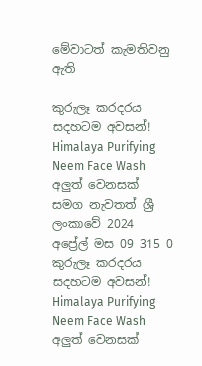මේවාටත් කැමතිවනු ඇති

කුරුලෑ කරදරය සදහටම අවසන්! Himalaya Purifying Neem Face Wash අලුත් වෙනසක් සමග නැවතත් ශ්‍රී ලංකාවේ 2024 අප්‍රේල් මස 09 315 0
කුරුලෑ කරදරය සදහටම අවසන්! Himalaya Purifying Neem Face Wash අලුත් වෙනසක්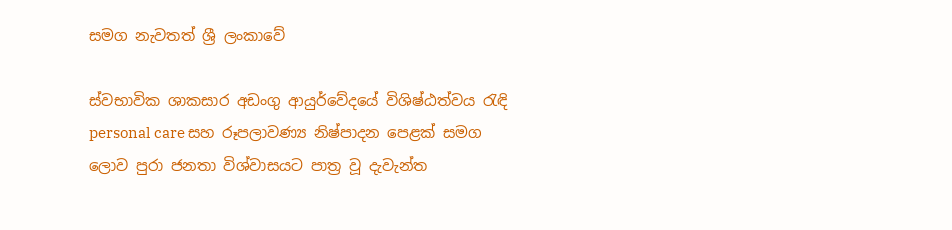සමග නැවතත් ශ්‍රී ලංකාවේ

ස්වභාවික ශාකසාර අඩංගු ආයුර්වේදයේ විශිෂ්ඨත්වය රැඳි personal care සහ රූපලාවණ්‍ය නිෂ්පාදන පෙළක් සමග ලොව පුරා ජනතා විශ්වාසයට පාත්‍ර වූ දැවැන්ත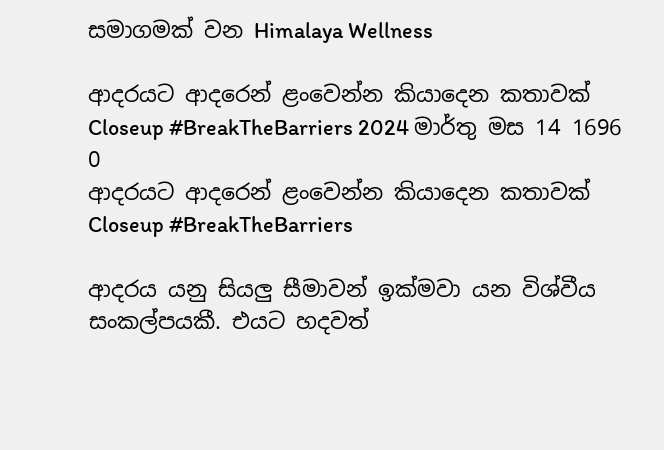සමාගමක් වන Himalaya Wellness

ආදරයට ආදරෙන් ළංවෙන්න කියාදෙන කතාවක් Closeup #BreakTheBarriers 2024 මාර්තු මස 14 1696 0
ආදරයට ආදරෙන් ළංවෙන්න කියාදෙන කතාවක් Closeup #BreakTheBarriers

ආදරය යනු සියලු සීමාවන් ඉක්මවා යන විශ්වීය සංකල්පයකී. එයට හදවත්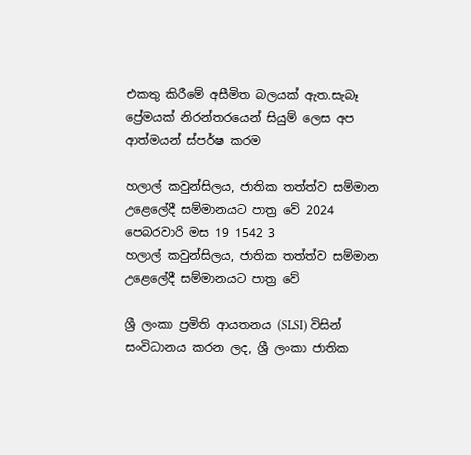එකතු කිරීමේ අසීමිත බලයක් ඇත.සැබෑ ප්‍රේමයක් නිරන්තරයෙන් සියුම් ලෙස අප ආත්මයන් ස්පර්ෂ කරම

හලාල් කවුන්සිලය, ජාතික තත්ත්ව සම්මාන උළෙලේදී සම්මානයට පාත්‍ර වේ 2024 පෙබරවාරි මස 19 1542 3
හලාල් කවුන්සිලය, ජාතික තත්ත්ව සම්මාන උළෙලේදී සම්මානයට පාත්‍ර වේ

ශ්‍රී ලංකා ප්‍රමිති ආයතනය (SLSI) විසින් සංවිධානය කරන ලද, ශ්‍රී ලංකා ජාතික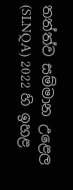තත්ත්ව සම්මාන උළෙල (SLNQA) 2022 හි ඉහළ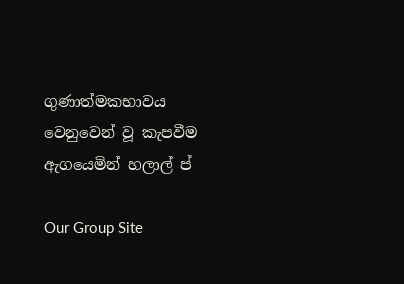ගුණාත්මකභාවය වෙනුවෙන් වූ කැපවීම ඇගයෙමින් හලාල් ප්

Our Group Site